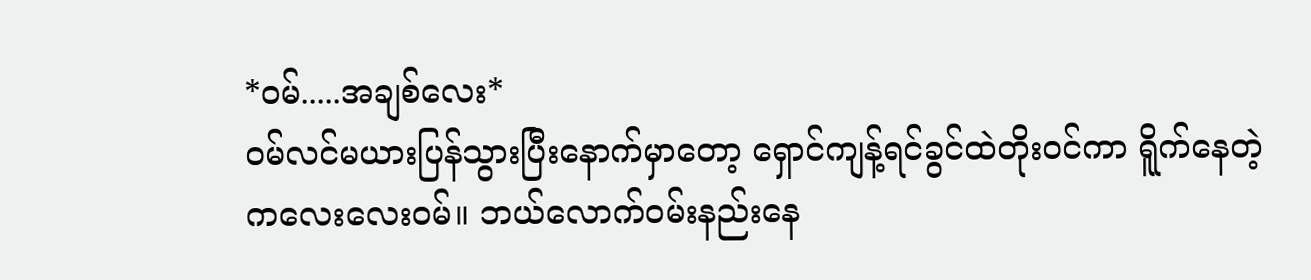*ဝမ်.....အချစ်လေး*
ဝမ်လင်မယားပြန်သွားပြီးနောက်မှာတော့ ရှောင်ကျန့်ရင်ခွင်ထဲတိုးဝင်ကာ ရိူက်နေတဲ့ကလေးလေးဝမ်။ ဘယ်လောက်ဝမ်းနည်းနေ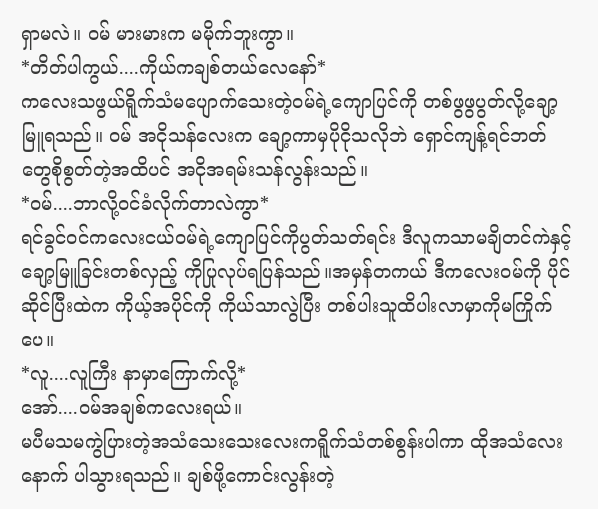ရှာမလဲ။ ဝမ် မားမားက မမိုက်ဘူးကွာ။
*တိတ်ပါကွယ်....ကိုယ်ကချစ်တယ်လေနော်*
ကလေးသဖွယ်ရိူက်သံမပျောက်သေးတဲ့ဝမ်ရဲ့ကျောပြင်ကို တစ်ဖွဖွပွတ်လို့ချော့မြူရသည်။ ဝမ် အငိုသန်လေးက ချော့ကာမှပိုငိုသလိုဘဲ ရှောင်ကျန့်ရင်ဘတ်တွေစိုစွတ်တဲ့အထိပင် အငိုအရမ်းသန်လွန်းသည်။
*ဝမ်....ဘာလို့ဝင်ခံလိုက်တာလဲကွာ*
ရင်ခွင်ဝင်ကလေးငယ်ဝမ်ရဲ့ကျောပြင်ကိုပွတ်သတ်ရင်း ဒီလူကသာမချိတင်ကဲနှင့်ချော့မြူခြင်းတစ်လှည့် ကိုပြုလုပ်ရပြန်သည်။အမှန်တကယ် ဒီကလေးဝမ်ကို ပိုင်ဆိုင်ပြီးထဲက ကိုယ့်အပိုင်ကို ကိုယ်သာလွဲပြီး တစ်ပါးသူထိပါးလာမှာကိုမကြိုက်ပေ။
*လူ....လူကြီး နာမှာကြောက်လို့*
အော်....ဝမ်အချစ်ကလေးရယ်။
မပီမသမကွဲပြားတဲ့အသံသေးသေးလေးကရိူက်သံတစ်စွန်းပါကာ ထိုအသံလေးနောက် ပါသွားရသည်။ ချစ်ဖို့ကောင်းလွန်းတဲ့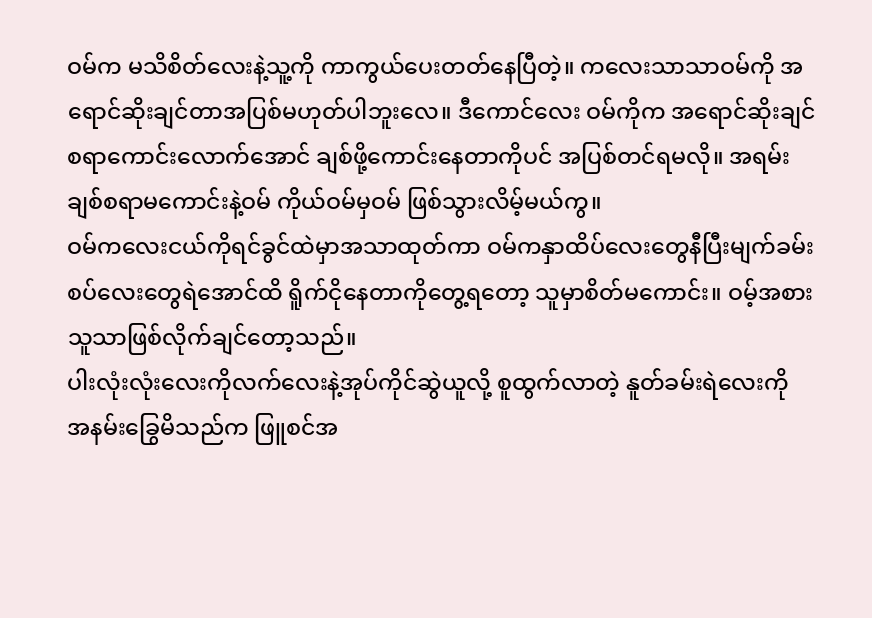ဝမ်က မသိစိတ်လေးနဲ့သူ့ကို ကာကွယ်ပေးတတ်နေပြီတဲ့။ ကလေးသာသာဝမ်ကို အရောင်ဆိုးချင်တာအပြစ်မဟုတ်ပါဘူးလေ။ ဒီကောင်လေး ဝမ်ကိုက အရောင်ဆိုးချင်စရာကောင်းလောက်အောင် ချစ်ဖို့ကောင်းနေတာကိုပင် အပြစ်တင်ရမလို။ အရမ်းချစ်စရာမကောင်းနဲ့ဝမ် ကိုယ်ဝမ်မှဝမ် ဖြစ်သွားလိမ့်မယ်ကွ။
ဝမ်ကလေးငယ်ကိုရင်ခွင်ထဲမှာအသာထုတ်ကာ ဝမ်ကနှာထိပ်လေးတွေနီပြီးမျက်ခမ်းစပ်လေးတွေရဲအောင်ထိ ရိူက်ငိုနေတာကိုတွေ့ရတော့ သူမှာစိတ်မကောင်း။ ဝမ့်အစားသူသာဖြစ်လိုက်ချင်တော့သည်။
ပါးလုံးလုံးလေးကိုလက်လေးနဲ့အုပ်ကိုင်ဆွဲယူလို့ စူထွက်လာတဲ့ နူတ်ခမ်းရဲလေးကို အနမ်းခြွေမိသည်က ဖြူစင်အ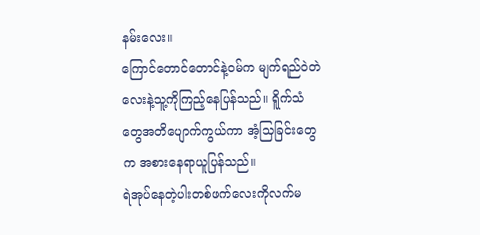နမ်းလေး။
ကြောင်တောင်တောင်နဲ့ဝမ်က မျက်ရည်ဝဲတဲလေးနဲ့သူ့ကိုကြည့်နေပြန်သည်။ ရိူက်သံတွေအတိပျောက်ကွယ်ကာ အံ့သြခြင်းတွေက အစားနေရာယူပြန်သည်။
ရဲအုပ်နေတဲ့ပါးတစ်ဖက်လေးကိုလက်မ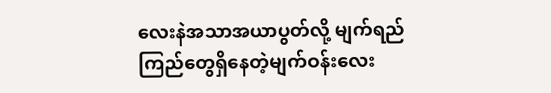လေးနဲအသာအယာပွတ်လို့ မျက်ရည်ကြည်တွေရှိနေတဲ့မျက်ဝန်းလေး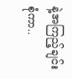နဲ့အကြည့်ချင်းစုံကာ..